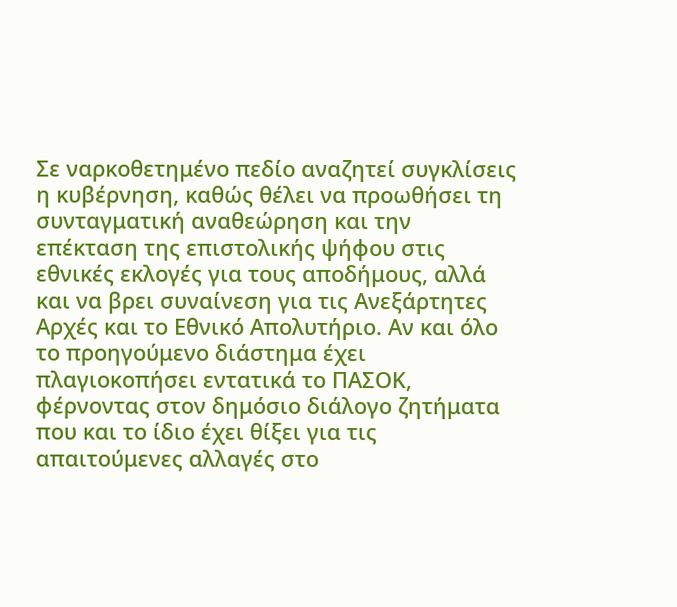Σε ναρκοθετημένο πεδίο αναζητεί συγκλίσεις η κυβέρνηση, καθώς θέλει να προωθήσει τη συνταγματική αναθεώρηση και την επέκταση της επιστολικής ψήφου στις εθνικές εκλογές για τους αποδήμους, αλλά και να βρει συναίνεση για τις Ανεξάρτητες Αρχές και το Εθνικό Απολυτήριο. Αν και όλο το προηγούμενο διάστημα έχει πλαγιοκοπήσει εντατικά το ΠΑΣΟΚ, φέρνοντας στον δημόσιο διάλογο ζητήματα που και το ίδιο έχει θίξει για τις απαιτούμενες αλλαγές στο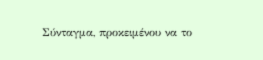Σύνταγμα, προκειμένου να το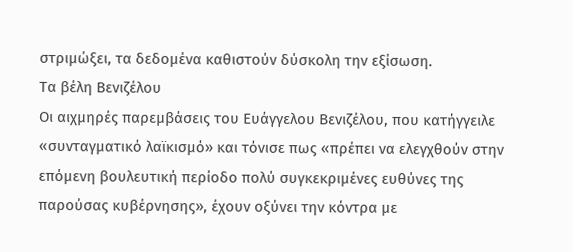στριμώξει, τα δεδομένα καθιστούν δύσκολη την εξίσωση.
Τα βέλη Βενιζέλου
Οι αιχμηρές παρεμβάσεις του Ευάγγελου Βενιζέλου, που κατήγγειλε «συνταγματικό λαϊκισμό» και τόνισε πως «πρέπει να ελεγχθούν στην επόμενη βουλευτική περίοδο πολύ συγκεκριμένες ευθύνες της παρούσας κυβέρνησης», έχουν οξύνει την κόντρα με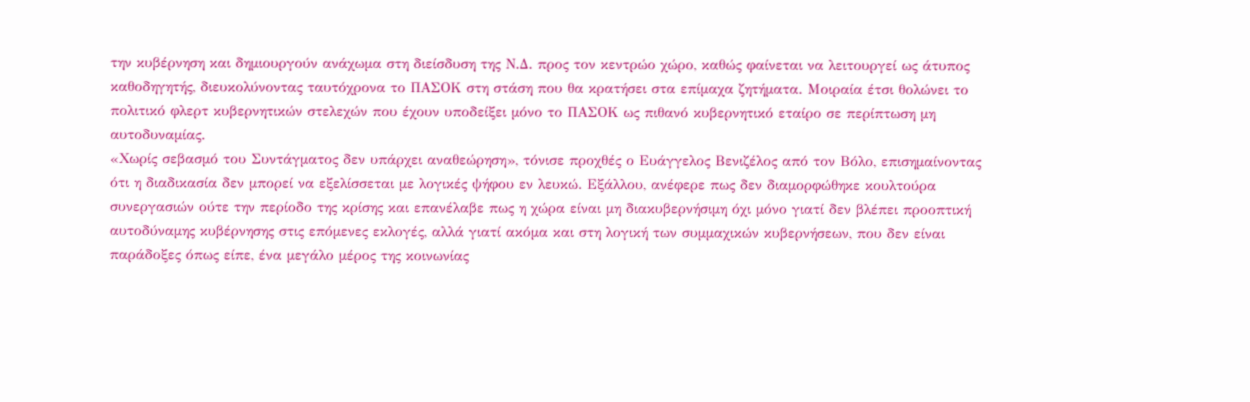την κυβέρνηση και δημιουργούν ανάχωμα στη διείσδυση της Ν.Δ. προς τον κεντρώο χώρο, καθώς φαίνεται να λειτουργεί ως άτυπος καθοδηγητής, διευκολύνοντας ταυτόχρονα το ΠΑΣΟΚ στη στάση που θα κρατήσει στα επίμαχα ζητήματα. Μοιραία έτσι θολώνει το πολιτικό φλερτ κυβερνητικών στελεχών που έχουν υποδείξει μόνο το ΠΑΣΟΚ ως πιθανό κυβερνητικό εταίρο σε περίπτωση μη αυτοδυναμίας.
«Χωρίς σεβασμό του Συντάγματος δεν υπάρχει αναθεώρηση», τόνισε προχθές ο Ευάγγελος Βενιζέλος από τον Βόλο, επισημαίνοντας ότι η διαδικασία δεν μπορεί να εξελίσσεται με λογικές ψήφου εν λευκώ. Εξάλλου, ανέφερε πως δεν διαμορφώθηκε κουλτούρα συνεργασιών ούτε την περίοδο της κρίσης και επανέλαβε πως η χώρα είναι μη διακυβερνήσιμη όχι μόνο γιατί δεν βλέπει προοπτική αυτοδύναμης κυβέρνησης στις επόμενες εκλογές, αλλά γιατί ακόμα και στη λογική των συμμαχικών κυβερνήσεων, που δεν είναι παράδοξες όπως είπε, ένα μεγάλο μέρος της κοινωνίας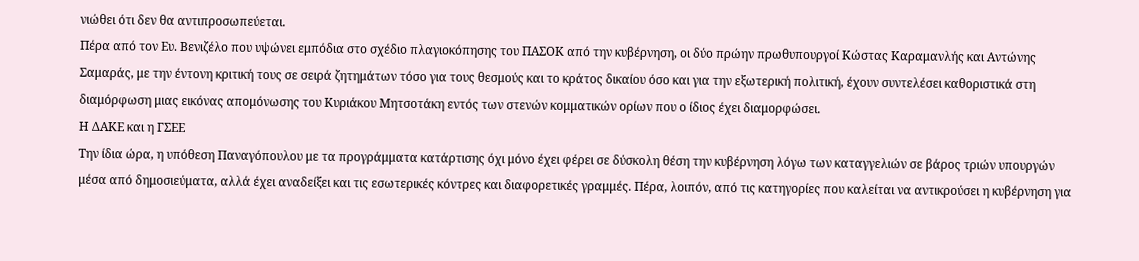νιώθει ότι δεν θα αντιπροσωπεύεται.
Πέρα από τον Ευ. Βενιζέλο που υψώνει εμπόδια στο σχέδιο πλαγιοκόπησης του ΠΑΣΟΚ από την κυβέρνηση, οι δύο πρώην πρωθυπουργοί Κώστας Καραμανλής και Αντώνης Σαμαράς, με την έντονη κριτική τους σε σειρά ζητημάτων τόσο για τους θεσμούς και το κράτος δικαίου όσο και για την εξωτερική πολιτική, έχουν συντελέσει καθοριστικά στη διαμόρφωση μιας εικόνας απομόνωσης του Κυριάκου Μητσοτάκη εντός των στενών κομματικών ορίων που ο ίδιος έχει διαμορφώσει.
Η ΔΑΚΕ και η ΓΣΕΕ
Την ίδια ώρα, η υπόθεση Παναγόπουλου με τα προγράμματα κατάρτισης όχι μόνο έχει φέρει σε δύσκολη θέση την κυβέρνηση λόγω των καταγγελιών σε βάρος τριών υπουργών μέσα από δημοσιεύματα, αλλά έχει αναδείξει και τις εσωτερικές κόντρες και διαφορετικές γραμμές. Πέρα, λοιπόν, από τις κατηγορίες που καλείται να αντικρούσει η κυβέρνηση για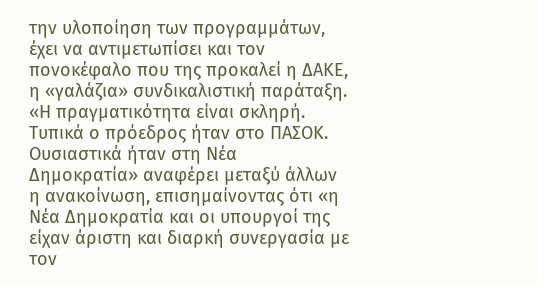την υλοποίηση των προγραμμάτων, έχει να αντιμετωπίσει και τον πονοκέφαλο που της προκαλεί η ΔΑΚΕ, η «γαλάζια» συνδικαλιστική παράταξη. «Η πραγματικότητα είναι σκληρή. Τυπικά ο πρόεδρος ήταν στο ΠΑΣΟΚ. Ουσιαστικά ήταν στη Νέα Δημοκρατία» αναφέρει μεταξύ άλλων η ανακοίνωση, επισημαίνοντας ότι «η Νέα Δημοκρατία και οι υπουργοί της είχαν άριστη και διαρκή συνεργασία με τον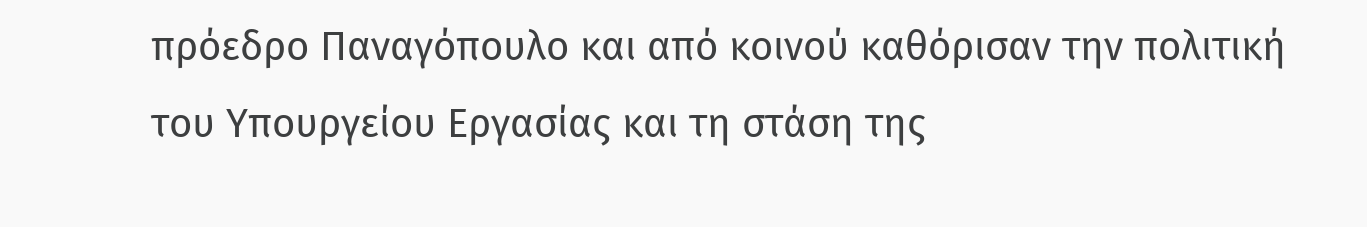πρόεδρο Παναγόπουλο και από κοινού καθόρισαν την πολιτική του Υπουργείου Εργασίας και τη στάση της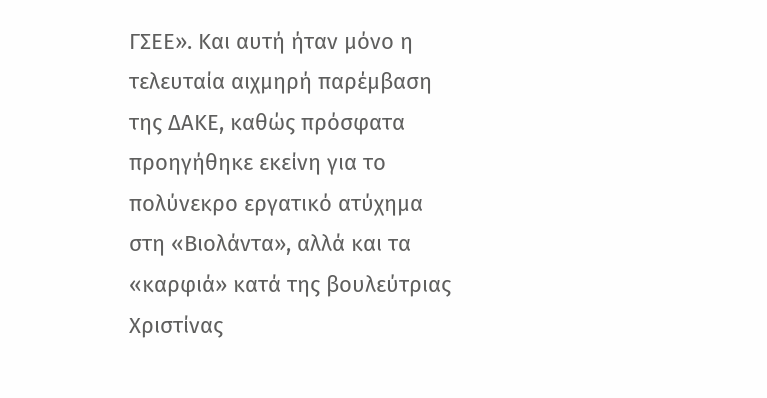ΓΣΕΕ». Και αυτή ήταν μόνο η τελευταία αιχμηρή παρέμβαση της ΔΑΚΕ, καθώς πρόσφατα προηγήθηκε εκείνη για το πολύνεκρο εργατικό ατύχημα στη «Βιολάντα», αλλά και τα «καρφιά» κατά της βουλεύτριας Χριστίνας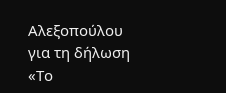Αλεξοπούλου για τη δήλωση «Το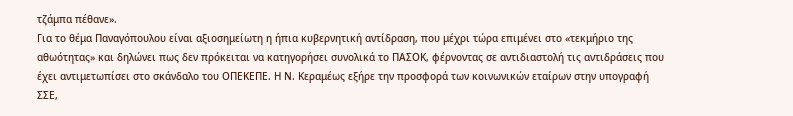τζάμπα πέθανε».
Για το θέμα Παναγόπουλου είναι αξιοσημείωτη η ήπια κυβερνητική αντίδραση, που μέχρι τώρα επιμένει στο «τεκμήριο της αθωότητας» και δηλώνει πως δεν πρόκειται να κατηγορήσει συνολικά το ΠΑΣΟΚ, φέρνοντας σε αντιδιαστολή τις αντιδράσεις που έχει αντιμετωπίσει στο σκάνδαλο του ΟΠΕΚΕΠΕ. Η Ν. Κεραμέως εξήρε την προσφορά των κοινωνικών εταίρων στην υπογραφή ΣΣΕ,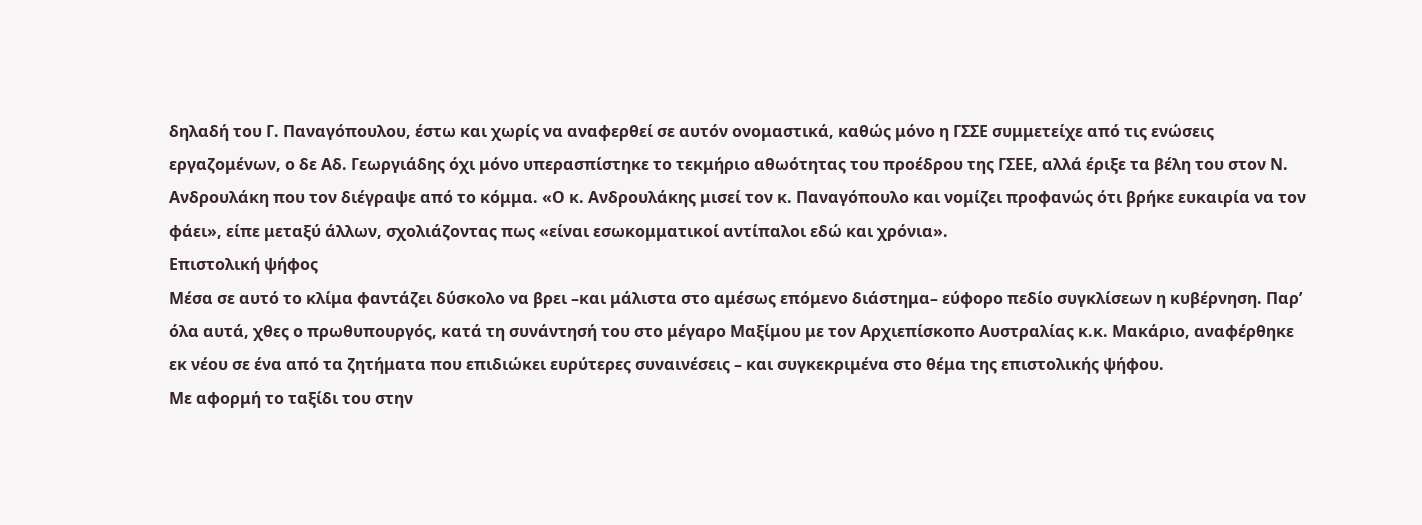δηλαδή του Γ. Παναγόπουλου, έστω και χωρίς να αναφερθεί σε αυτόν ονομαστικά, καθώς μόνο η ΓΣΣΕ συμμετείχε από τις ενώσεις εργαζομένων, ο δε Αδ. Γεωργιάδης όχι μόνο υπερασπίστηκε το τεκμήριο αθωότητας του προέδρου της ΓΣΕΕ, αλλά έριξε τα βέλη του στον Ν. Ανδρουλάκη που τον διέγραψε από το κόμμα. «Ο κ. Ανδρουλάκης μισεί τον κ. Παναγόπουλο και νομίζει προφανώς ότι βρήκε ευκαιρία να τον φάει», είπε μεταξύ άλλων, σχολιάζοντας πως «είναι εσωκομματικοί αντίπαλοι εδώ και χρόνια».
Επιστολική ψήφος
Μέσα σε αυτό το κλίμα φαντάζει δύσκολο να βρει –και μάλιστα στο αμέσως επόμενο διάστημα– εύφορο πεδίο συγκλίσεων η κυβέρνηση. Παρ’ όλα αυτά, χθες ο πρωθυπουργός, κατά τη συνάντησή του στο μέγαρο Μαξίμου με τον Αρχιεπίσκοπο Αυστραλίας κ.κ. Μακάριο, αναφέρθηκε εκ νέου σε ένα από τα ζητήματα που επιδιώκει ευρύτερες συναινέσεις – και συγκεκριμένα στο θέμα της επιστολικής ψήφου.
Με αφορμή το ταξίδι του στην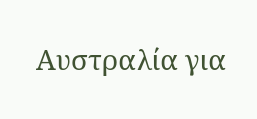Αυστραλία για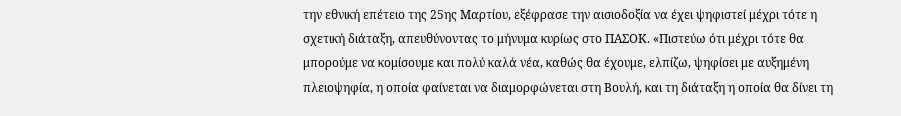την εθνική επέτειο της 25ης Μαρτίου, εξέφρασε την αισιοδοξία να έχει ψηφιστεί μέχρι τότε η σχετική διάταξη, απευθύνοντας το μήνυμα κυρίως στο ΠΑΣΟΚ. «Πιστεύω ότι μέχρι τότε θα μπορούμε να κομίσουμε και πολύ καλά νέα, καθώς θα έχουμε, ελπίζω, ψηφίσει με αυξημένη πλειοψηφία, η οποία φαίνεται να διαμορφώνεται στη Βουλή, και τη διάταξη η οποία θα δίνει τη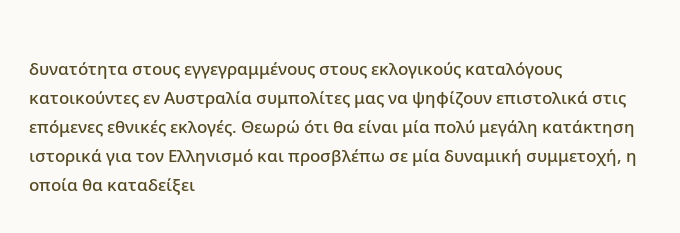δυνατότητα στους εγγεγραμμένους στους εκλογικούς καταλόγους κατοικούντες εν Αυστραλία συμπολίτες μας να ψηφίζουν επιστολικά στις επόμενες εθνικές εκλογές. Θεωρώ ότι θα είναι μία πολύ μεγάλη κατάκτηση ιστορικά για τον Ελληνισμό και προσβλέπω σε μία δυναμική συμμετοχή, η οποία θα καταδείξει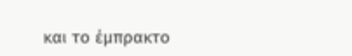και το έμπρακτο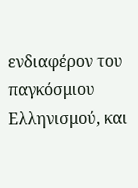ενδιαφέρον του παγκόσμιου Ελληνισμού, και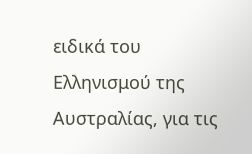ειδικά του Ελληνισμού της Αυστραλίας, για τις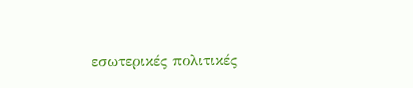εσωτερικές πολιτικές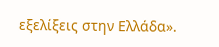εξελίξεις στην Ελλάδα».